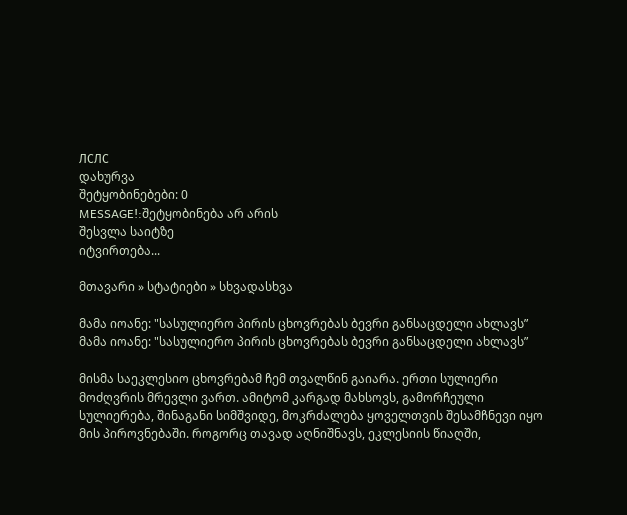ЛСЛС
დახურვა
შეტყობინებები: 0
MESSAGE!:შეტყობინება არ არის
შესვლა საიტზე
იტვირთება...

მთავარი » სტატიები » სხვადასხვა

მამა იოანე: "სასულიერო პირის ცხოვრებას ბევრი განსაცდელი ახლავს”
მამა იოანე: "სასულიერო პირის ცხოვრებას ბევრი განსაცდელი ახლავს”

მისმა საეკლესიო ცხოვრებამ ჩემ თვალწინ გაიარა. ერთი სულიერი მოძღვრის მრევლი ვართ. ამიტომ კარგად მახსოვს, გამორჩეული სულიერება, შინაგანი სიმშვიდე, მოკრძალება ყოველთვის შესამჩნევი იყო მის პიროვნებაში. როგორც თავად აღნიშნავს, ეკლესიის წიაღში,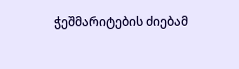ჭეშმარიტების ძიებამ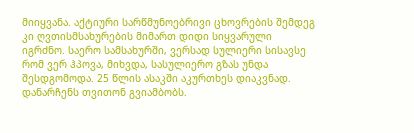მიიყვანა. აქტიური სარწმუნოებრივი ცხოვრების შემდეგ კი ღვთისმსახურების მიმართ დიდი სიყვარული იგრძნო. საერო სამსახურში, ვერსად სულიერი სისავსე რომ ვერ ჰპოვა, მიხვდა, სასულიერო გზას უნდა შესდგომოდა. 25 წლის ასაკში აკურთხეს დიაკვნად. დანარჩენს თვითონ გვიამბობს.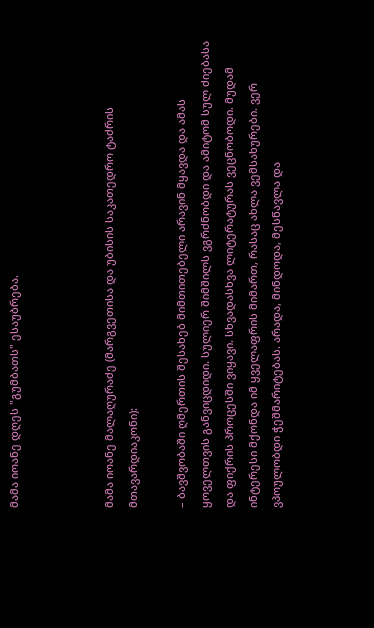მამა იოანე დღეს "გუმბათს" ესაუბრება.



მამა იოანე მალაღურაძე (მარგვეთისა და უბისის საკათედრო ტაძრის მთავარდიაკონი):

– ბავშვობაში ღმერთის შესახებ მიმთითებელი არავინ მყავდა და ამას ყოველთვის განვიცდიდი. სულიერ შიმშილს ვგრძნობდი და ამიტომ სულ ძიებასა და ფიქრის პროცესში ვიყავი. სხვადასხვა ლიტერატურას ვეცნობოდი. მუდამ ინტერესი მქონდა იმ ყველაფრის მიმართ, რასაც ახლა ვემსახურები. ვერ ვპოულობდი ჭეშმარიტებას. არადა, მინდოდა, მესწავლა და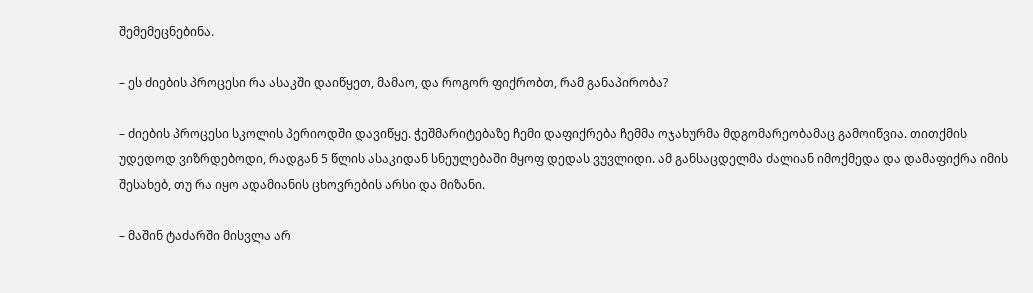შემემეცნებინა.

– ეს ძიების პროცესი რა ასაკში დაიწყეთ, მამაო, და როგორ ფიქრობთ, რამ განაპირობა?

– ძიების პროცესი სკოლის პერიოდში დავიწყე. ჭეშმარიტებაზე ჩემი დაფიქრება ჩემმა ოჯახურმა მდგომარეობამაც გამოიწვია. თითქმის უდედოდ ვიზრდებოდი, რადგან 5 წლის ასაკიდან სნეულებაში მყოფ დედას ვუვლიდი. ამ განსაცდელმა ძალიან იმოქმედა და დამაფიქრა იმის შესახებ, თუ რა იყო ადამიანის ცხოვრების არსი და მიზანი.

– მაშინ ტაძარში მისვლა არ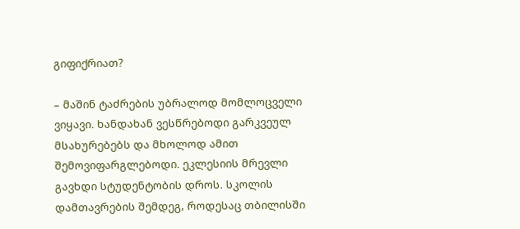გიფიქრიათ?

– მაშინ ტაძრების უბრალოდ მომლოცველი ვიყავი. ხანდახან ვესწრებოდი გარკვეულ მსახურებებს და მხოლოდ ამით შემოვიფარგლებოდი. ეკლესიის მრევლი გავხდი სტუდენტობის დროს. სკოლის დამთავრების შემდეგ, როდესაც თბილისში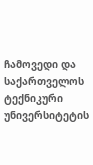ჩამოვედი და საქართველოს ტექნიკური უნივერსიტეტის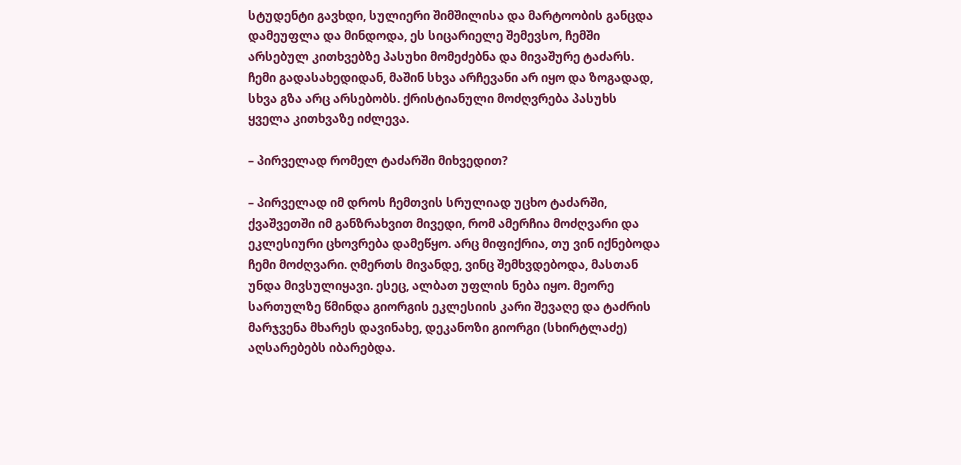სტუდენტი გავხდი, სულიერი შიმშილისა და მარტოობის განცდა დამეუფლა და მინდოდა, ეს სიცარიელე შემევსო, ჩემში არსებულ კითხვებზე პასუხი მომეძებნა და მივაშურე ტაძარს. ჩემი გადასახედიდან, მაშინ სხვა არჩევანი არ იყო და ზოგადად, სხვა გზა არც არსებობს. ქრისტიანული მოძღვრება პასუხს ყველა კითხვაზე იძლევა.

– პირველად რომელ ტაძარში მიხვედით?

– პირველად იმ დროს ჩემთვის სრულიად უცხო ტაძარში, ქვაშვეთში იმ განზრახვით მივედი, რომ ამერჩია მოძღვარი და ეკლესიური ცხოვრება დამეწყო. არც მიფიქრია, თუ ვინ იქნებოდა ჩემი მოძღვარი. ღმერთს მივანდე, ვინც შემხვდებოდა, მასთან უნდა მივსულიყავი. ესეც, ალბათ უფლის ნება იყო. მეორე სართულზე წმინდა გიორგის ეკლესიის კარი შევაღე და ტაძრის მარჯვენა მხარეს დავინახე, დეკანოზი გიორგი (სხირტლაძე) აღსარებებს იბარებდა.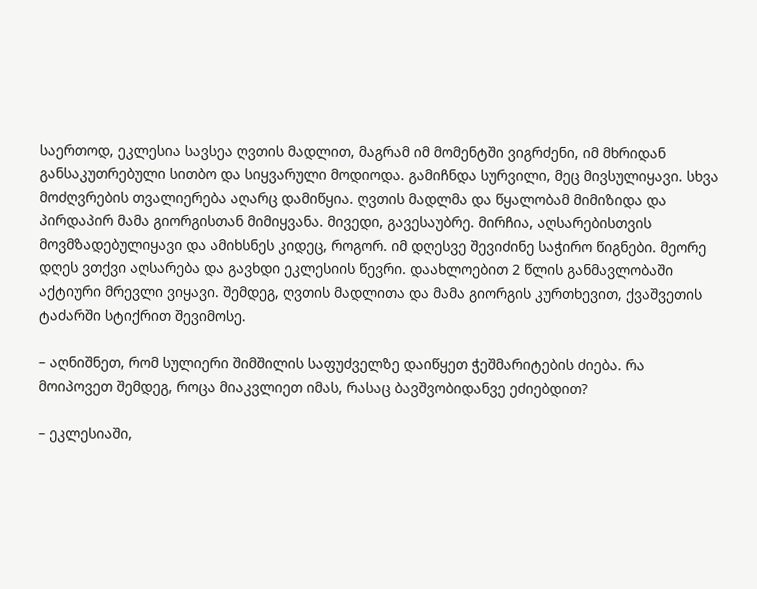საერთოდ, ეკლესია სავსეა ღვთის მადლით, მაგრამ იმ მომენტში ვიგრძენი, იმ მხრიდან განსაკუთრებული სითბო და სიყვარული მოდიოდა. გამიჩნდა სურვილი, მეც მივსულიყავი. სხვა მოძღვრების თვალიერება აღარც დამიწყია. ღვთის მადლმა და წყალობამ მიმიზიდა და პირდაპირ მამა გიორგისთან მიმიყვანა. მივედი, გავესაუბრე. მირჩია, აღსარებისთვის მოვმზადებულიყავი და ამიხსნეს კიდეც, როგორ. იმ დღესვე შევიძინე საჭირო წიგნები. მეორე დღეს ვთქვი აღსარება და გავხდი ეკლესიის წევრი. დაახლოებით 2 წლის განმავლობაში აქტიური მრევლი ვიყავი. შემდეგ, ღვთის მადლითა და მამა გიორგის კურთხევით, ქვაშვეთის ტაძარში სტიქრით შევიმოსე.

– აღნიშნეთ, რომ სულიერი შიმშილის საფუძველზე დაიწყეთ ჭეშმარიტების ძიება. რა მოიპოვეთ შემდეგ, როცა მიაკვლიეთ იმას, რასაც ბავშვობიდანვე ეძიებდით?

– ეკლესიაში,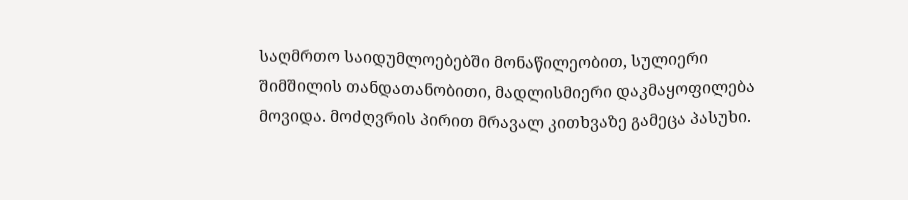საღმრთო საიდუმლოებებში მონაწილეობით, სულიერი შიმშილის თანდათანობითი, მადლისმიერი დაკმაყოფილება მოვიდა. მოძღვრის პირით მრავალ კითხვაზე გამეცა პასუხი.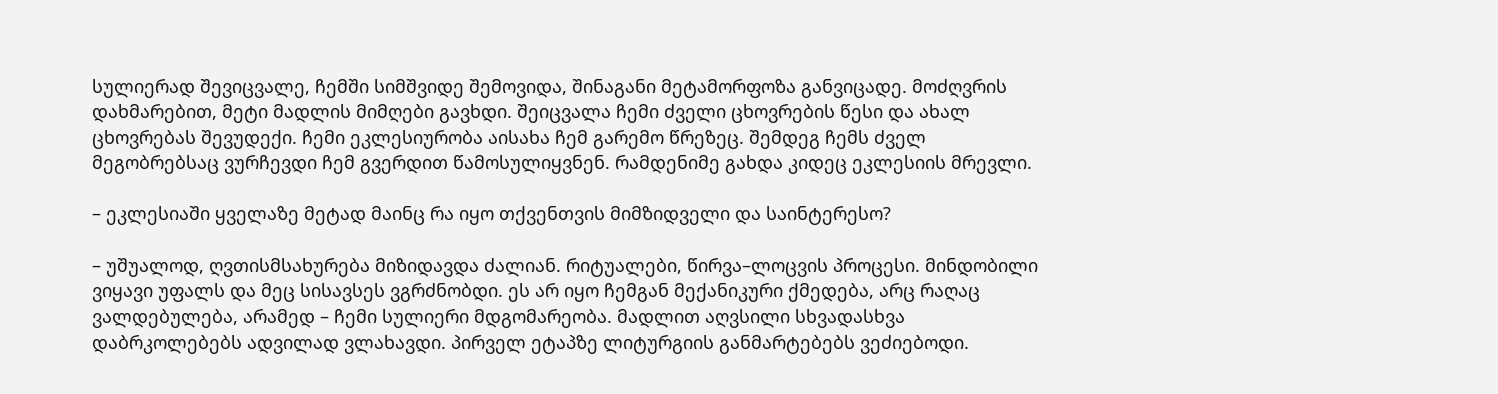სულიერად შევიცვალე, ჩემში სიმშვიდე შემოვიდა, შინაგანი მეტამორფოზა განვიცადე. მოძღვრის დახმარებით, მეტი მადლის მიმღები გავხდი. შეიცვალა ჩემი ძველი ცხოვრების წესი და ახალ ცხოვრებას შევუდექი. ჩემი ეკლესიურობა აისახა ჩემ გარემო წრეზეც. შემდეგ ჩემს ძველ მეგობრებსაც ვურჩევდი ჩემ გვერდით წამოსულიყვნენ. რამდენიმე გახდა კიდეც ეკლესიის მრევლი.

– ეკლესიაში ყველაზე მეტად მაინც რა იყო თქვენთვის მიმზიდველი და საინტერესო?

– უშუალოდ, ღვთისმსახურება მიზიდავდა ძალიან. რიტუალები, წირვა–ლოცვის პროცესი. მინდობილი ვიყავი უფალს და მეც სისავსეს ვგრძნობდი. ეს არ იყო ჩემგან მექანიკური ქმედება, არც რაღაც ვალდებულება, არამედ – ჩემი სულიერი მდგომარეობა. მადლით აღვსილი სხვადასხვა დაბრკოლებებს ადვილად ვლახავდი. პირველ ეტაპზე ლიტურგიის განმარტებებს ვეძიებოდი.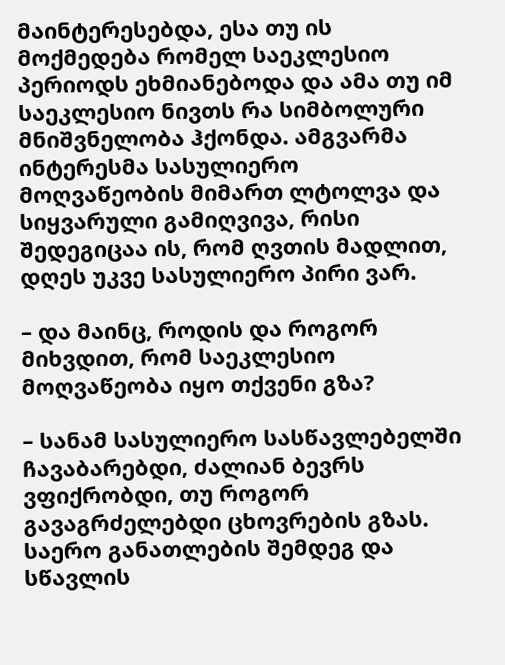მაინტერესებდა, ესა თუ ის მოქმედება რომელ საეკლესიო პერიოდს ეხმიანებოდა და ამა თუ იმ საეკლესიო ნივთს რა სიმბოლური მნიშვნელობა ჰქონდა. ამგვარმა ინტერესმა სასულიერო მოღვაწეობის მიმართ ლტოლვა და სიყვარული გამიღვივა, რისი შედეგიცაა ის, რომ ღვთის მადლით, დღეს უკვე სასულიერო პირი ვარ.

– და მაინც, როდის და როგორ მიხვდით, რომ საეკლესიო მოღვაწეობა იყო თქვენი გზა?

– სანამ სასულიერო სასწავლებელში ჩავაბარებდი, ძალიან ბევრს ვფიქრობდი, თუ როგორ გავაგრძელებდი ცხოვრების გზას. საერო განათლების შემდეგ და სწავლის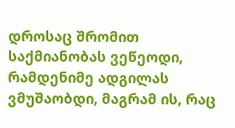დროსაც შრომით საქმიანობას ვეწეოდი, რამდენიმე ადგილას ვმუშაობდი, მაგრამ ის, რაც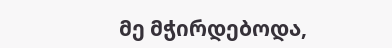მე მჭირდებოდა,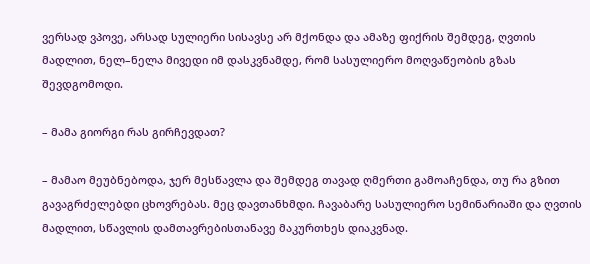ვერსად ვპოვე, არსად სულიერი სისავსე არ მქონდა და ამაზე ფიქრის შემდეგ, ღვთის მადლით, ნელ–ნელა მივედი იმ დასკვნამდე, რომ სასულიერო მოღვაწეობის გზას შევდგომოდი.

– მამა გიორგი რას გირჩევდათ?

– მამაო მეუბნებოდა, ჯერ მესწავლა და შემდეგ თავად ღმერთი გამოაჩენდა, თუ რა გზით გავაგრძელებდი ცხოვრებას. მეც დავთანხმდი. ჩავაბარე სასულიერო სემინარიაში და ღვთის მადლით, სწავლის დამთავრებისთანავე მაკურთხეს დიაკვნად.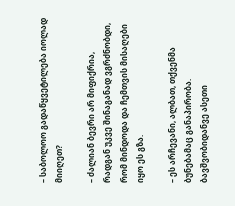– საბოლოო გადაწყვეტილება იოლად მიიღეთ?

– ძალიან ბევრი არ მიფიქრია, რადგან უკვე შინაგანად ვგრძნობდი, რომ მინდოდა და ჩემთვის მისაღები იყო ეს გზა.

– ეს არჩევანი, ალბათ, თქვენმა ბუნებამაც განაპირობა. ბავშვობიდანვე ასეთი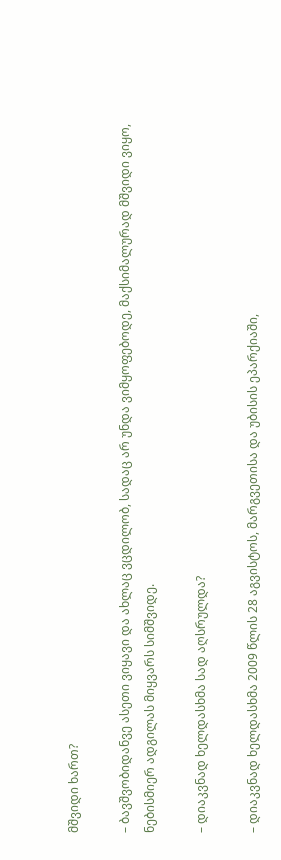მშვიდი ხართ?

– ბავშვობიდანვე ასეთი ვიყავი და ახლაც ვცდილობ, სადაც არ უნდა ვიმყოფებოდე, მაქსიმალურად მშვიდი ვიყო, ნებისმიერ ადგილას მიყვარს სიმშვიდე.

– დიაკვნად ხელდასხმა სად აღსრულდა?

– დიაკვნად ხელდასხმა 2009 წლის 28 აგვისტოს, მარგვეთისა და უბისის ეპარქიაში,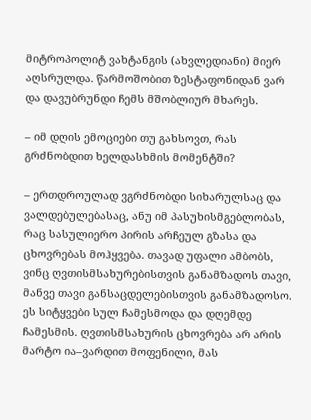მიტროპოლიტ ვახტანგის (ახვლედიანი) მიერ აღსრულდა. წარმოშობით ზესტაფონიდან ვარ და დავუბრუნდი ჩემს მშობლიურ მხარეს.

– იმ დღის ემოციები თუ გახსოვთ, რას გრძნობდით ხელდასხმის მომენტში?

– ერთდროულად ვგრძნობდი სიხარულსაც და ვალდებულებასაც, ანუ იმ პასუხისმგებლობას, რაც სასულიერო პირის არჩეულ გზასა და ცხოვრებას მოჰყვება. თავად უფალი ამბობს, ვინც ღვთისმსახურებისთვის განამზადოს თავი, მანვე თავი განსაცდელებისთვის განამზადოსო. ეს სიტყვები სულ ჩამესმოდა და დღემდე ჩამესმის. ღვთისმსახურის ცხოვრება არ არის მარტო ია–ვარდით მოფენილი, მას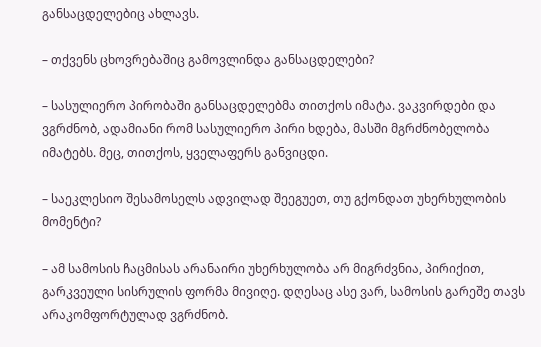განსაცდელებიც ახლავს.

– თქვენს ცხოვრებაშიც გამოვლინდა განსაცდელები?

– სასულიერო პირობაში განსაცდელებმა თითქოს იმატა. ვაკვირდები და ვგრძნობ, ადამიანი რომ სასულიერო პირი ხდება, მასში მგრძნობელობა იმატებს. მეც, თითქოს, ყველაფერს განვიცდი.

– საეკლესიო შესამოსელს ადვილად შეეგუეთ, თუ გქონდათ უხერხულობის მომენტი?

– ამ სამოსის ჩაცმისას არანაირი უხერხულობა არ მიგრძვნია, პირიქით, გარკვეული სისრულის ფორმა მივიღე. დღესაც ასე ვარ, სამოსის გარეშე თავს არაკომფორტულად ვგრძნობ.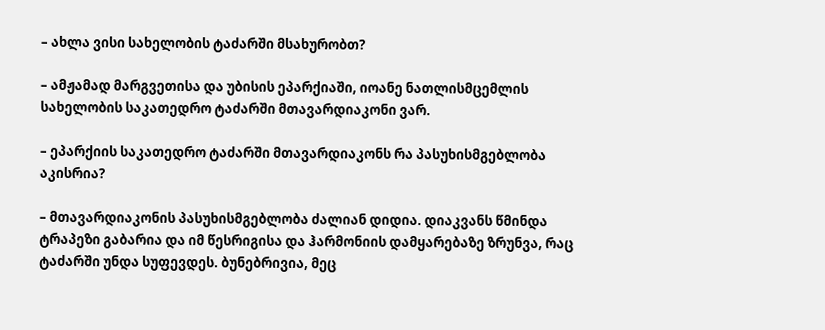– ახლა ვისი სახელობის ტაძარში მსახურობთ?

– ამჟამად მარგვეთისა და უბისის ეპარქიაში, იოანე ნათლისმცემლის სახელობის საკათედრო ტაძარში მთავარდიაკონი ვარ.

– ეპარქიის საკათედრო ტაძარში მთავარდიაკონს რა პასუხისმგებლობა აკისრია?

– მთავარდიაკონის პასუხისმგებლობა ძალიან დიდია. დიაკვანს წმინდა ტრაპეზი გაბარია და იმ წესრიგისა და ჰარმონიის დამყარებაზე ზრუნვა, რაც ტაძარში უნდა სუფევდეს. ბუნებრივია, მეც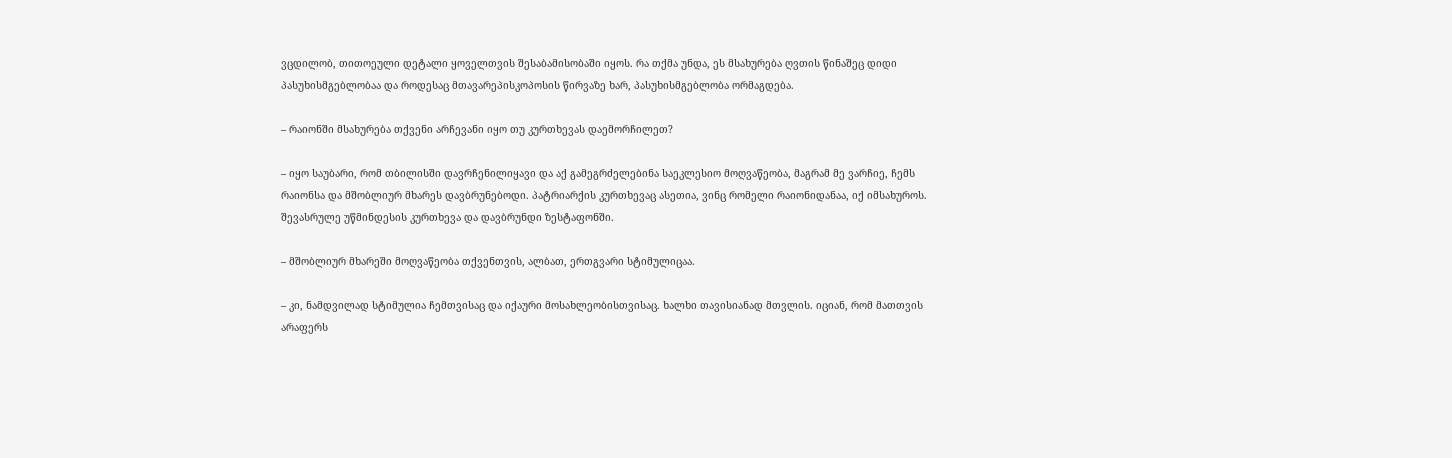ვცდილობ, თითოეული დეტალი ყოველთვის შესაბამისობაში იყოს. რა თქმა უნდა, ეს მსახურება ღვთის წინაშეც დიდი პასუხისმგებლობაა და როდესაც მთავარეპისკოპოსის წირვაზე ხარ, პასუხისმგებლობა ორმაგდება.

– რაიონში მსახურება თქვენი არჩევანი იყო თუ კურთხევას დაემორჩილეთ?

– იყო საუბარი, რომ თბილისში დავრჩენილიყავი და აქ გამეგრძელებინა საეკლესიო მოღვაწეობა, მაგრამ მე ვარჩიე, ჩემს რაიონსა და მშობლიურ მხარეს დავბრუნებოდი. პატრიარქის კურთხევაც ასეთია, ვინც რომელი რაიონიდანაა, იქ იმსახუროს. შევასრულე უწმინდესის კურთხევა და დავბრუნდი ზესტაფონში.

– მშობლიურ მხარეში მოღვაწეობა თქვენთვის, ალბათ, ერთგვარი სტიმულიცაა.

– კი, ნამდვილად სტიმულია ჩემთვისაც და იქაური მოსახლეობისთვისაც. ხალხი თავისიანად მთვლის. იციან, რომ მათთვის არაფერს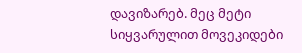დავიზარებ. მეც მეტი სიყვარულით მოვეკიდები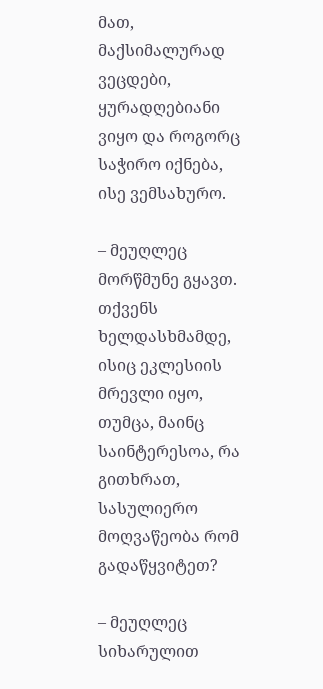მათ, მაქსიმალურად ვეცდები, ყურადღებიანი ვიყო და როგორც საჭირო იქნება, ისე ვემსახურო.

– მეუღლეც მორწმუნე გყავთ. თქვენს ხელდასხმამდე, ისიც ეკლესიის მრევლი იყო, თუმცა, მაინც საინტერესოა, რა გითხრათ, სასულიერო მოღვაწეობა რომ გადაწყვიტეთ?

– მეუღლეც სიხარულით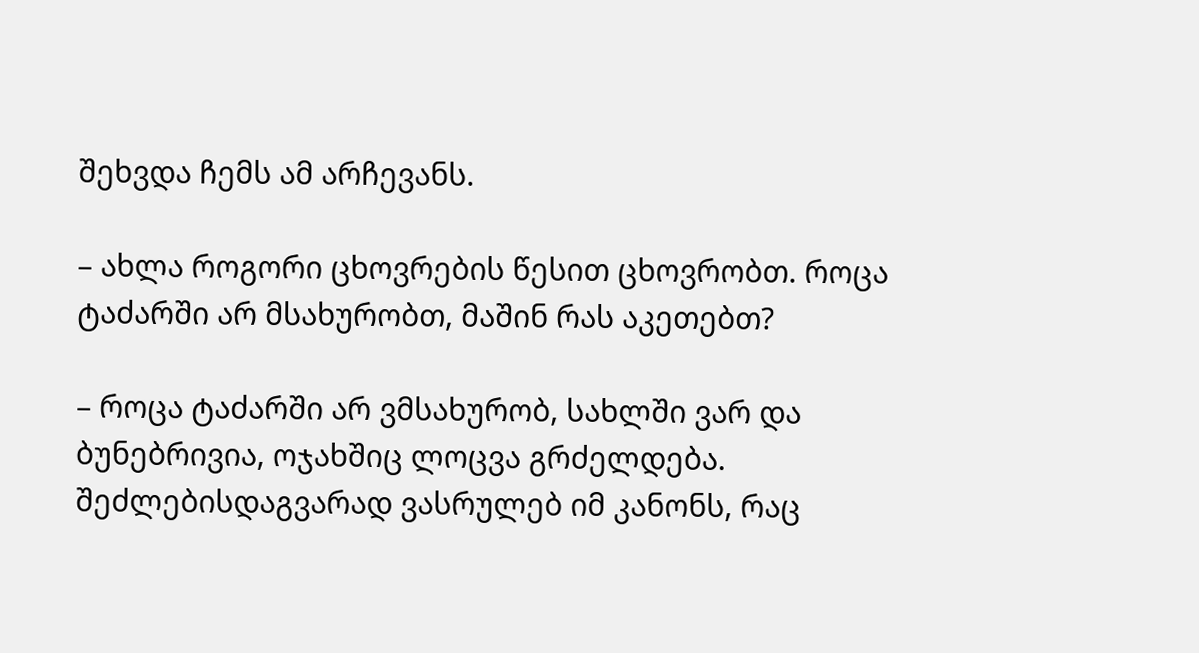შეხვდა ჩემს ამ არჩევანს.

– ახლა როგორი ცხოვრების წესით ცხოვრობთ. როცა ტაძარში არ მსახურობთ, მაშინ რას აკეთებთ?

– როცა ტაძარში არ ვმსახურობ, სახლში ვარ და ბუნებრივია, ოჯახშიც ლოცვა გრძელდება. შეძლებისდაგვარად ვასრულებ იმ კანონს, რაც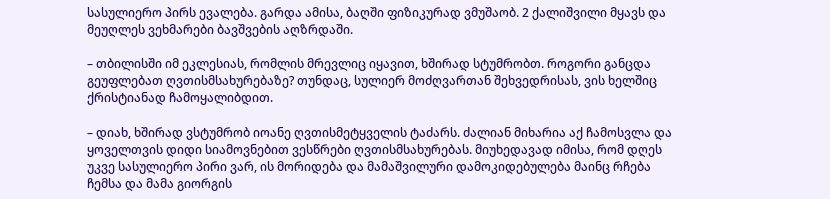სასულიერო პირს ევალება. გარდა ამისა, ბაღში ფიზიკურად ვმუშაობ. 2 ქალიშვილი მყავს და მეუღლეს ვეხმარები ბავშვების აღზრდაში.

– თბილისში იმ ეკლესიას, რომლის მრევლიც იყავით, ხშირად სტუმრობთ. როგორი განცდა გეუფლებათ ღვთისმსახურებაზე? თუნდაც, სულიერ მოძღვართან შეხვედრისას, ვის ხელშიც ქრისტიანად ჩამოყალიბდით.

– დიახ, ხშირად ვსტუმრობ იოანე ღვთისმეტყველის ტაძარს. ძალიან მიხარია აქ ჩამოსვლა და ყოველთვის დიდი სიამოვნებით ვესწრები ღვთისმსახურებას. მიუხედავად იმისა, რომ დღეს უკვე სასულიერო პირი ვარ, ის მორიდება და მამაშვილური დამოკიდებულება მაინც რჩება ჩემსა და მამა გიორგის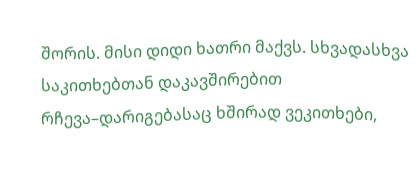შორის. მისი დიდი ხათრი მაქვს. სხვადასხვა საკითხებთან დაკავშირებით რჩევა–დარიგებასაც ხშირად ვეკითხები,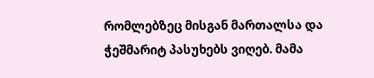რომლებზეც მისგან მართალსა და ჭეშმარიტ პასუხებს ვიღებ. მამა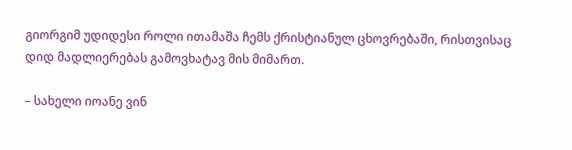გიორგიმ უდიდესი როლი ითამაშა ჩემს ქრისტიანულ ცხოვრებაში, რისთვისაც დიდ მადლიერებას გამოვხატავ მის მიმართ.

– სახელი იოანე ვინ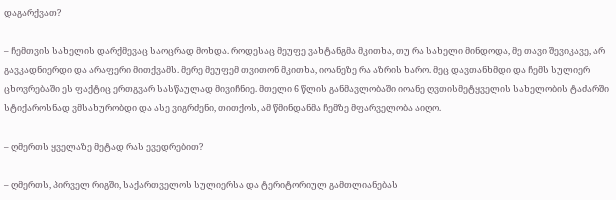დაგარქვათ?

– ჩემთვის სახელის დარქმევაც საოცრად მოხდა. როდესაც მეუფე ვახტანგმა მკითხა, თუ რა სახელი მინდოდა, მე თავი შევიკავე, არ გავკადნიერდი და არაფერი მითქვამს. მერე მეუფემ თვითონ მკითხა, იოანეზე რა აზრის ხარო. მეც დავთანხმდი და ჩემს სულიერ ცხოვრებაში ეს ფაქტიც ერთგვარ სასწაულად მივიჩნიე. მთელი 6 წლის განმავლობაში იოანე ღვთისმეტყველის სახელობის ტაძარში სტიქაროსნად ვმსახურობდი და ასე ვიგრძენი, თითქოს, ამ წმინდანმა ჩემზე მფარველობა აიღო.

– ღმერთს ყველაზე მეტად რას ევედრებით?

– ღმერთს, პირველ რიგში, საქართველოს სულიერსა და ტერიტორიულ გამთლიანებას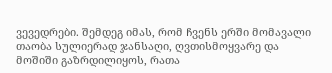ვევედრები. შემდეგ იმას, რომ ჩვენს ერში მომავალი თაობა სულიერად ჯანსაღი, ღვთისმოყვარე და მოშიში გაზრდილიყოს, რათა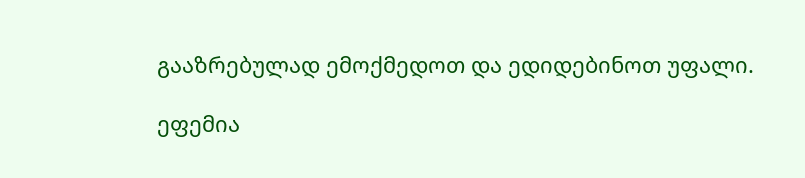გააზრებულად ემოქმედოთ და ედიდებინოთ უფალი.

ეფემია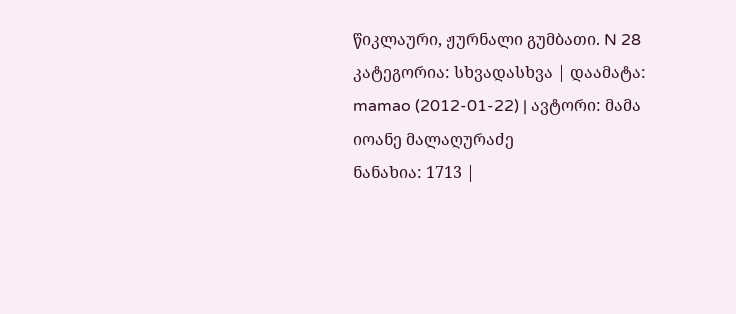წიკლაური, ჟურნალი გუმბათი. N 28
კატეგორია: სხვადასხვა | დაამატა: mamao (2012-01-22) | ავტორი: მამა იოანე მალაღურაძე
ნანახია: 1713 |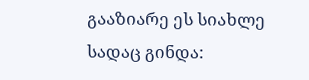გააზიარე ეს სიახლე სადაც გინდა: